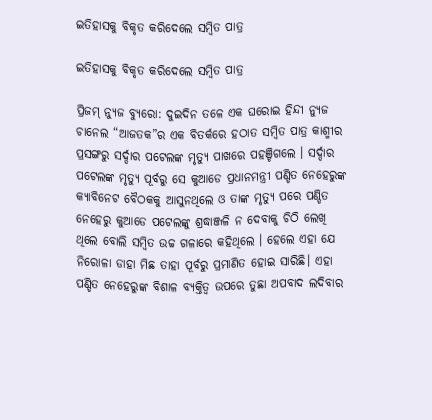ଇତିହାସକୁ ବିକୃତ କରିଦେଲେ ସମ୍ବିତ ପାତ୍ର

ଇତିହାସକୁ ବିକୃତ କରିଦେଲେ ସମ୍ବିତ ପାତ୍ର

ପ୍ରିଜମ୍ ନ୍ୟୁଜ ବ୍ୟୁରୋ: ଦୁଇଦିନ ତଳେ ଏକ ଘରୋଇ ହିନ୍ଦୀ ନ୍ୟୁଜ ଚାନେଲ “ଆଜତକ”ର ଏକ ବିତର୍କରେ ହଠାତ ସମ୍ବିତ ପାତ୍ର କାଶ୍ମୀର ପ୍ରସଙ୍ଗରୁ ସର୍ଦ୍ଦାର ପଟେଲଙ୍କ ମୃତ୍ୟୁ ପାଖରେ ପହଞ୍ଚିଗଲେ । ସର୍ଦ୍ଦାର ପଟେଲଙ୍କ ମୃତ୍ୟୁ ପୂର୍ବରୁ ସେ କୁଆଡେ ପ୍ରଧାନମନ୍ତ୍ରୀ ପଣ୍ଡିତ ନେହେରୁଙ୍କ କ୍ୟାବିନେଟ ବୈଠକକୁ ଆସୁନଥିଲେ ଓ ତାଙ୍କ ମୃତ୍ୟୁ ପରେ ପଣ୍ଡିତ ନେହେରୁ କୁଆଡେ ପଟେଲଙ୍କୁ ଶ୍ରଦ୍ଧାଞ୍ଜଳି ନ ଦେବାକୁ ଚିଠି ଲେଖି ଥିଲେ ବୋଲି ସମ୍ବିତ ଉଚ୍ଚ ଗଳାରେ କହିଥିଲେ । ହେଲେ ଏହା ଯେ ନିରୋଳା ଡାହା ମିଛ ତାହା ପୂର୍ବରୁ ପ୍ରମାଣିତ ହୋଇ ସାରିଛି। ଏହା ପଣ୍ଡିତ ନେହେରୁଙ୍କ ବିଶାଳ ବ୍ୟକ୍ତିତ୍ବ ଉପରେ ତୁଛା ଅପବାଦ ଲଦିବାର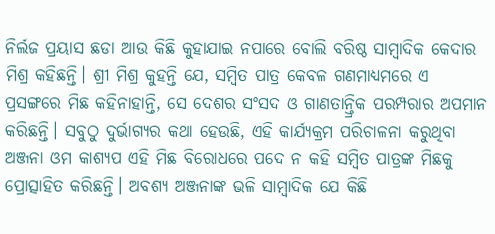ନିର୍ଲଜ ପ୍ରୟାସ ଛଡା ଆଉ କିଛି କୁହାଯାଇ ନପାରେ ବୋଲି ବରିଷ୍ଠ ସାମ୍ବାଦିକ କେଦାର ମିଶ୍ର କହିଛନ୍ତି। ଶ୍ରୀ ମିଶ୍ର କୁହନ୍ତି ଯେ, ସମ୍ବିତ ପାତ୍ର କେବଳ ଗଣମାଧ୍ୟମରେ ଏ ପ୍ରସଙ୍ଗରେ ମିଛ କହିନାହାନ୍ତି, ସେ ଦେଶର ସଂସଦ ଓ ଗାଣତାନ୍ତ୍ରିକ ପରମ୍ପରାର ଅପମାନ କରିଛନ୍ତି। ସବୁଠୁ ଦୁର୍ଭାଗ୍ୟର କଥା ହେଉଛି, ଏହି କାର୍ଯ୍ୟକ୍ରମ ପରିଚାଳନା କରୁଥିବା ଅଞ୍ଜନା ଓମ କାଶ୍ୟପ ଏହି ମିଛ ବିରୋଧରେ ପଦେ ନ କହି ସମ୍ବିତ ପାତ୍ରଙ୍କ ମିଛକୁ ପ୍ରୋତ୍ସାହିତ କରିଛନ୍ତି। ଅବଶ୍ୟ ଅଞ୍ଜନାଙ୍କ ଭଳି ସାମ୍ବାଦିକ ଯେ କିଛି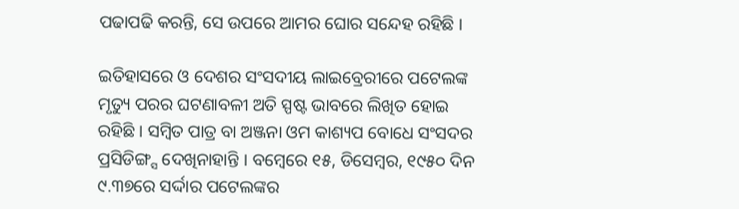ପଢାପଢି କରନ୍ତି, ସେ ଉପରେ ଆମର ଘୋର ସନ୍ଦେହ ରହିଛି ।

ଇତିହାସରେ ଓ ଦେଶର ସଂସଦୀୟ ଲାଇବ୍ରେରୀରେ ପଟେଲଙ୍କ ମୃତ୍ୟୁ ପରର ଘଟଣାବଳୀ ଅତି ସ୍ପଷ୍ଟ ଭାବରେ ଲିଖିତ ହୋଇ ରହିଛି । ସମ୍ବିତ ପାତ୍ର ବା ଅଞ୍ଜନା ଓମ କାଶ୍ୟପ ବୋଧେ ସଂସଦର ପ୍ରସିଡିଙ୍ଗ୍ସ ଦେଖିନାହାନ୍ତି । ବମ୍ବେରେ ୧୫, ଡିସେମ୍ବର, ୧୯୫୦ ଦିନ ୯.୩୭ରେ ସର୍ଦ୍ଦାର ପଟେଲଙ୍କର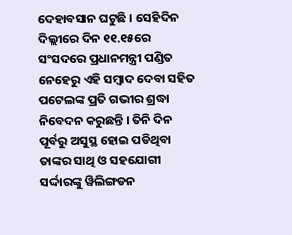ଦେହାବସାନ ଘଟୁଛି । ସେହିଦିନ ଦିଲ୍ଲୀରେ ଦିନ ୧୧.୧୫ରେ ସଂସଦରେ ପ୍ରଧାନମନ୍ତ୍ରୀ ପଣ୍ଡିତ ନେହେରୁ ଏହି ସମ୍ବାଦ ଦେବା ସହିତ ପଟେଲଙ୍କ ପ୍ରତି ଗଭୀର ଶ୍ରଦ୍ଧା ନିବେଦନ କରୁଛନ୍ତି । ତିନି ଦିନ ପୂର୍ବରୁ ଅସୁସ୍ଥ ହୋଇ ପଡିଥିବା ତାଙ୍କର ସାଥି ଓ ସହଯୋଗୀ ସର୍ଦ୍ଦାରଙ୍କୁ ୱିଲିଙ୍ଗଡନ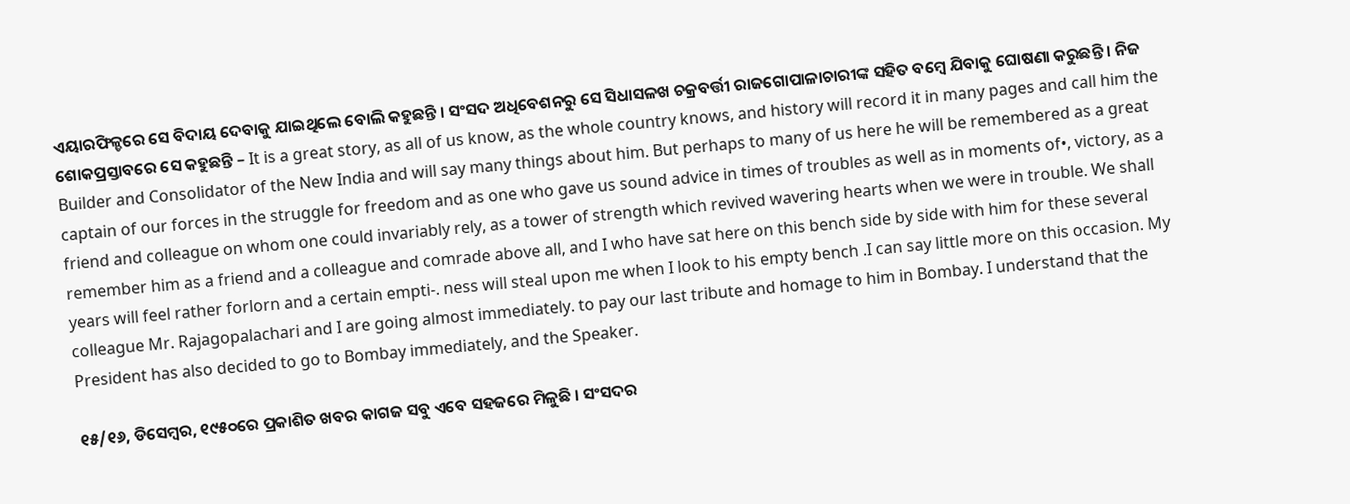ଏୟାରଫିଳ୍ଡରେ ସେ ବିଦାୟ ଦେବାକୁ ଯାଇଥିଲେ ବୋଲି କହୁଛନ୍ତି । ସଂସଦ ଅଧିବେଶନରୁ ସେ ସିଧାସଳଖ ଚକ୍ରବର୍ତ୍ତୀ ରାଜଗୋପାଳାଚାରୀଙ୍କ ସହିତ ବମ୍ବେ ଯିବାକୁ ଘୋଷଣା କରୁଛନ୍ତି । ନିଜ ଶୋକପ୍ରସ୍ତାବରେ ସେ କହୁଛନ୍ତି – It is a great story, as all of us know, as the whole country knows, and history will record it in many pages and call him the Builder and Consolidator of the New India and will say many things about him. But perhaps to many of us here he will be remembered as a great captain of our forces in the struggle for freedom and as one who gave us sound advice in times of troubles as well as in moments of•, victory, as a friend and colleague on whom one could invariably rely, as a tower of strength which revived wavering hearts when we were in trouble. We shall remember him as a friend and a colleague and comrade above all, and I who have sat here on this bench side by side with him for these several years will feel rather forlorn and a certain empti-. ness will steal upon me when I look to his empty bench .I can say little more on this occasion. My colleague Mr. Rajagopalachari and I are going almost immediately. to pay our last tribute and homage to him in Bombay. I understand that the President has also decided to go to Bombay immediately, and the Speaker.

୧୫/୧୬, ଡିସେମ୍ବର, ୧୯୫୦ରେ ପ୍ରକାଶିତ ଖବର କାଗଜ ସବୁ ଏବେ ସହଜରେ ମିଳୁଛି । ସଂସଦର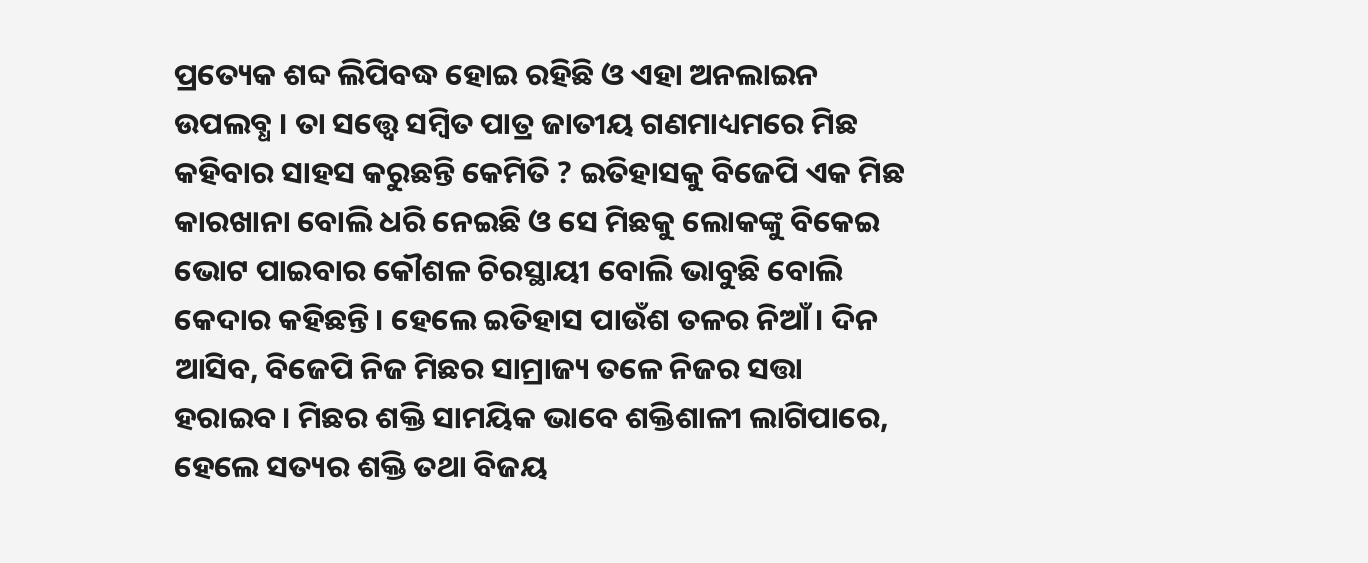ପ୍ରତ୍ୟେକ ଶବ୍ଦ ଲିପିବଦ୍ଧ ହୋଇ ରହିଛି ଓ ଏହା ଅନଲାଇନ ଉପଲବ୍ଧ । ତା ସତ୍ତ୍ୱେ ସମ୍ବିତ ପାତ୍ର ଜାତୀୟ ଗଣମାଧ୍ୟମରେ ମିଛ କହିବାର ସାହସ କରୁଛନ୍ତି କେମିତି ? ଇତିହାସକୁ ବିଜେପି ଏକ ମିଛ କାରଖାନା ବୋଲି ଧରି ନେଇଛି ଓ ସେ ମିଛକୁ ଲୋକଙ୍କୁ ବିକେଇ ଭୋଟ ପାଇବାର କୌଶଳ ଚିରସ୍ଥାୟୀ ବୋଲି ଭାବୁଛି ବୋଲି କେଦାର କହିଛନ୍ତି। ହେଲେ ଇତିହାସ ପାଉଁଶ ତଳର ନିଆଁ। ଦିନ ଆସିବ, ବିଜେପି ନିଜ ମିଛର ସାମ୍ରାଜ୍ୟ ତଳେ ନିଜର ସତ୍ତା ହରାଇବ। ମିଛର ଶକ୍ତି ସାମୟିକ ଭାବେ ଶକ୍ତିଶାଳୀ ଲାଗିପାରେ, ହେଲେ ସତ୍ୟର ଶକ୍ତି ତଥା ବିଜୟ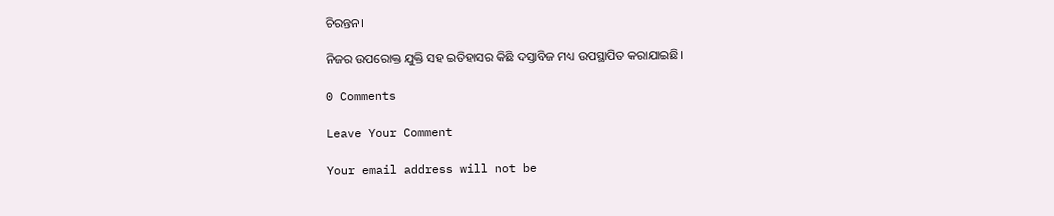ଚିରନ୍ତନ।

ନିଜର ଉପରୋକ୍ତ ଯୁକ୍ତି ସହ ଇତିହାସର କିଛି ଦସ୍ତାବିଜ ମଧ୍ୟ ଉପସ୍ଥାପିତ କରାଯାଇଛି।

0 Comments

Leave Your Comment

Your email address will not be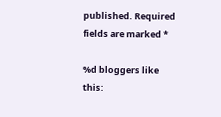published. Required fields are marked *

%d bloggers like this: